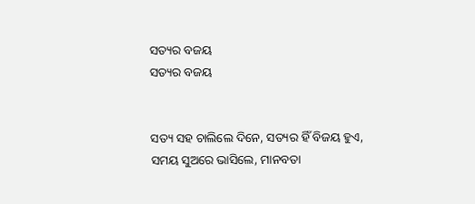ସତ୍ୟର ବଜୟ
ସତ୍ୟର ବଜୟ


ସତ୍ୟ ସହ ଚାଲିଲେ ଦିନେ, ସତ୍ୟର ହିଁ ବିଜୟ ହୁଏ,
ସମୟ ସୁଅରେ ଭାସିଲେ, ମାନବତା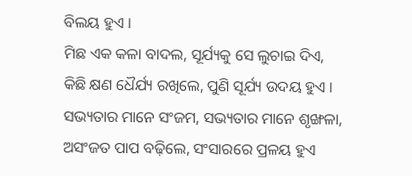ବିଲୟ ହୁଏ ।
ମିଛ ଏକ କଳା ବାଦଲ, ସୂର୍ଯ୍ୟକୁ ସେ ଲୁଚାଇ ଦିଏ,
କିଛି କ୍ଷଣ ଧୈର୍ଯ୍ୟ ରଖିଲେ, ପୁଣି ସୂର୍ଯ୍ୟ ଉଦୟ ହୁଏ ।
ସଭ୍ୟତାର ମାନେ ସଂଜମ, ସଭ୍ୟତାର ମାନେ ଶୃଙ୍ଖଳା,
ଅସଂଜତ ପାପ ବଢ଼ିଲେ, ସଂସାରରେ ପ୍ରଳୟ ହୁଏ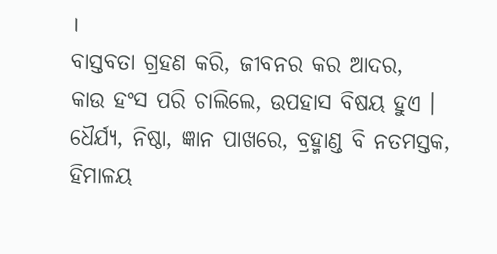।
ବାସ୍ତବତା ଗ୍ରହଣ କରି, ଜୀବନର କର ଆଦର,
କାଉ ହଂସ ପରି ଚାଲିଲେ, ଉପହାସ ବିଷୟ ହୁଏ ।
ଧୈର୍ଯ୍ୟ, ନିଷ୍ଠା, ଜ୍ଞାନ ପାଖରେ, ବ୍ରହ୍ମାଣ୍ଡ ବି ନତମସ୍ତକ,
ହିମାଳୟ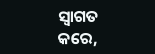ସ୍ଵାଗତ କରେ,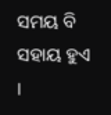ସମୟ ବି ସହାୟ ହୁଏ ।